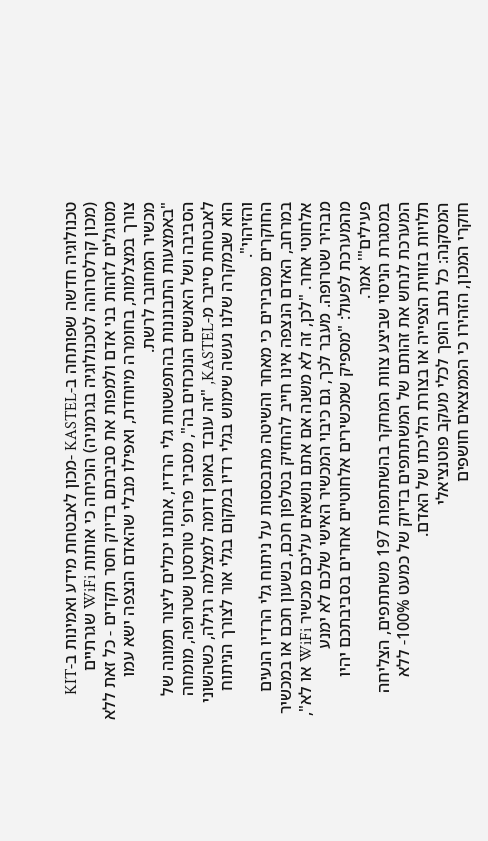טכנולוגיה חדשה שפותחה ב-KASTEL -מכון לאבטחת מידע ואמינות ב-KIT (מכון קרלסרוהה לטכנולוגיה בגרמניה) הוכיחה כי אותות WiFi שגרתיים מסוגלים לזהות בני אדם ולמפות את סביבתם בדיוק חסר תקדים - כל זאת ללא צורך במצלמות, בחומרה מיוחדת, ואפילו מבלי שהאדם הנצפה ישא עמו מכשיר המחובר לרשת.
"באמצעות התבוננות בהתפשטות גלי הרדיו, אנחנו יכולים ליצור תמונה של הסביבה ושל האנשים הנוכחים בה", מסביר פרופ' טורסטן שטרופה, מומחה לאבטחת סייבר מ-KASTEL, "זה עובד באופן דומה למצלמה רגילה, כשהשוני הוא שבמקרה שלנו נעשה שימוש בגלי רדיו במקום בגלי אור לצורך הניתוח והזיהוי".
החוקרים מסבירים כי מאחר והשיטה מתבססות על ניתוח גלי הרדיו הנעים במרחב, האדם הנצפה אינו חייב להחזיק בטלפון חכם, בשעון חכם או במכשיר אלחוטי אחר. "לכן, זה לא משנה אם אתם נושאים עליכם מכשיר WiFi או לא", מבהיר שטרופה. מעבר לכך, גם כיבוי המכשיר האישי שלכם לא ימנע מהמערכת לפעול: "מספיק שמכשירים אלחוטיים אחרים בסביבתכם יהיו פעילים"' אמר.
במסגרת הניסוי שביצע צוות המחקר בהשתתפות 197 משתתפים, הצליחה המערכת לנחש את זהותם של המשתתפים בדיוק של כמעט 100%- ללא תלויות בזווית הצפייה או בצורת הליכתו של האדם.
המסקנה: כל נתב הופך לכלי מעקב פוטנציאלי
חוקרי המכון, הזהירו כי הממצאים חושפים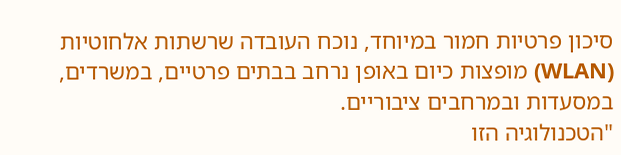סיכון פרטיות חמור במיוחד, נוכח העובדה שרשתות אלחוטיות (WLAN) מופצות כיום באופן נרחב בבתים פרטיים, במשרדים, במסעדות ובמרחבים ציבוריים.
"הטכנולוגיה הזו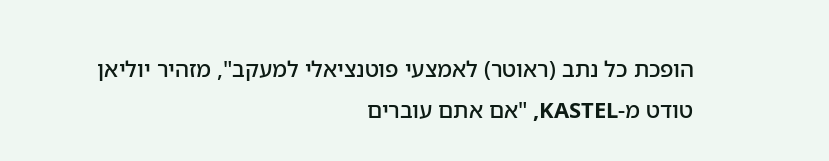הופכת כל נתב (ראוטר) לאמצעי פוטנציאלי למעקב", מזהיר יוליאן טודט מ-KASTEL, "אם אתם עוברים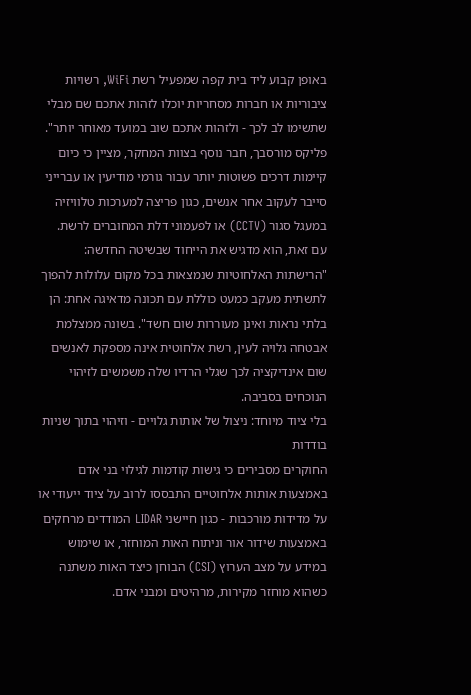באופן קבוע ליד בית קפה שמפעיל רשת WiFi, רשויות ציבוריות או חברות מסחריות יוכלו לזהות אתכם שם מבלי שתשימו לב לכך - ולזהות אתכם שוב במועד מאוחר יותר".
פליקס מורסבך, חבר נוסף בצוות המחקר, מציין כי כיום קיימות דרכים פשוטות יותר עבור גורמי מודיעין או עברייני סייבר לעקוב אחר אנשים, כגון פריצה למערכות טלוויזיה במעגל סגור (CCTV) או לפעמוני דלת המחוברים לרשת.
עם זאת, הוא מדגיש את הייחוד שבשיטה החדשה: "הרישתות האלחוטיות שנמצאות בכל מקום עלולות להפוך לתשתית מעקב כמעט כוללת עם תכונה מדאיגה אחת: הן בלתי נראות ואינן מעוררות שום חשד". בשונה ממצלמת אבטחה גלויה לעין, רשת אלחוטית אינה מספקת לאנשים שום אינדיקציה לכך שגלי הרדיו שלה משמשים לזיהוי הנוכחים בסביבה.
בלי ציוד מיוחד: ניצול של אותות גלויים - וזיהוי בתוך שניות בודדות
החוקרים מסבירים כי גישות קודמות לגילוי בני אדם באמצעות אותות אלחוטיים התבססו לרוב על ציוד ייעודי או על מדידות מורכבות - כגון חיישני LIDAR המודדים מרחקים באמצעות שידור אור וניתוח האות המוחזר, או שימוש במידע על מצב הערוץ (CSI) הבוחן כיצד האות משתנה כשהוא מוחזר מקירות, מרהיטים ומבני אדם.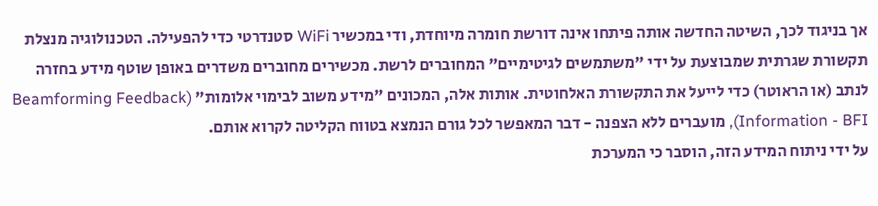אך בניגוד לכך, השיטה החדשה אותה פיתחו אינה דורשת חומרה מיוחדת, ודי במכשיר WiFi סטנדרטי כדי להפעילה. הטכנולוגיה מנצלת תקשורת שגרתית שמבוצעת על ידי "משתמשים לגיטימיים" המחוברים לרשת. מכשירים מחוברים משדרים באופן שוטף מידע בחזרה לנתב (או הראוטר) כדי לייעל את התקשורת האלחוטית. אותות אלה, המכונים "מידע משוב לבימוי אלומות" (Beamforming Feedback Information - BFI), מועברים ללא הצפנה - דבר המאפשר לכל גורם הנמצא בטווח הקליטה לקרוא אותם.
על ידי ניתוח המידע הזה, הוסבר כי המערכת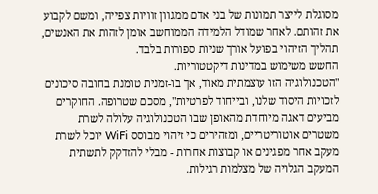מסוגלת לייצר תמונות של בני אדם ממגוון זוויות צפייה, ומשם לקבוע את זהותם. לאחר שמודל הלמידה הממוחשב אומן לזהות את האנשים, תהליך הזיהוי בפועל אורך שניות ספורות בלבד.
החשש משימוש במדינות דיקטטוריות.
"הטכנולוגיה הזו עוצמתית מאוד, אך בו-זמנית טומנת בחובה סיכונים לזכויות היסוד שלנו, ובייחוד לפרטיות", מסכם שטרופה. החוקרים מביעים דאגה מיוחדת מהאופן שבו הטכנולוגיה עלולה לשרת משטרים אוטוריטריים, ומזהירים כי זיהוי מבוסס WiFi יוכל לשרת מעקב אחר מפגינים או קבוצות אחרות - מבלי להזדקק לתשתית המעקב הגלויה של מצלמות רגילות.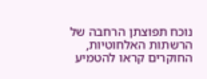נוכח תפוצתן הרחבה של הרשתות האלחוטיות, החוקרים קראו להטמיע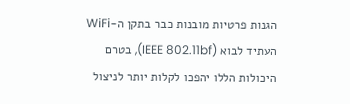הגנות פרטיות מובנות כבר בתקן ה-WiFi העתיד לבוא (IEEE 802.11bf), בטרם היכולות הללו יהפכו לקלות יותר לניצול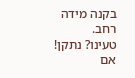בקנה מידה רחב.
טעינו? נתקן! אם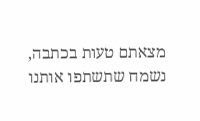מצאתם טעות בכתבה, נשמח שתשתפו אותנו